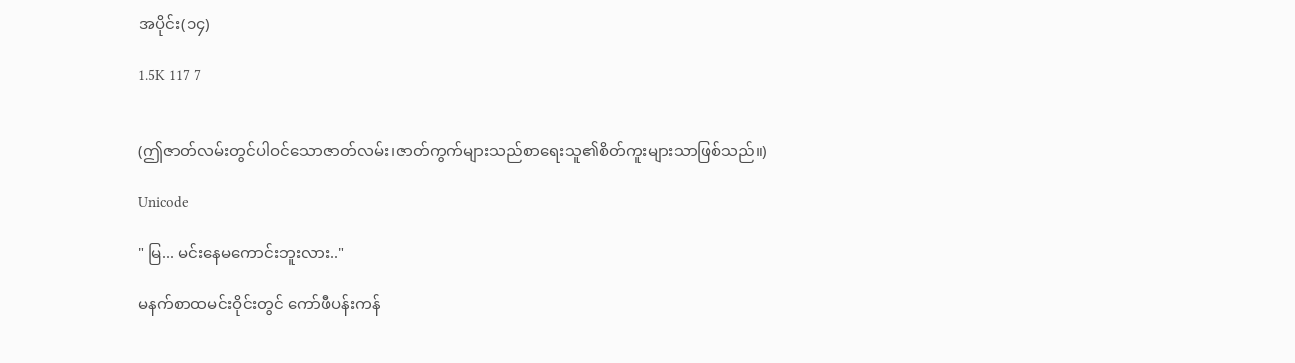အပိုင်း(၁၄)

1.5K 117 7


(ဤဇာတ်လမ်းတွင်ပါဝင်သောဇာတ်လမ်း၊ဇာတ်ကွက်များသည်စာရေးသူ၏စိတ်ကူးများသာဖြစ်သည်။)

Unicode

" မြ... မင်းနေမကောင်းဘူးလား.."

မနက်စာထမင်းဝိုင်းတွင် ကော်ဖီပန်းကန်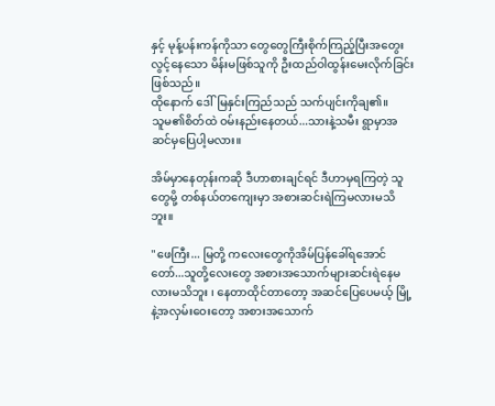နှင့် မုန့်ပန်းကန်ကိုသာ တွေတွေကြီးစိုက်ကြည့်ပြီးအတွေးလွင့်နေသော မိန်းမဖြစ်သူကို ဦးထည်ဝါထွန်းမေးလိုက်ခြင်းဖြစ်သည်။
ထိုနောက် ဒေါ်မြနှင်းကြည်သည် သက်ပျင်းကိုချ၏။
သူမ၏စိတ်ထဲ ဝမ်းနည်းနေတယ်...သားနဲ့သမီး ရွာမှာအဆင်မှပြေပါ့မလား။

အိမ်မှာနေတုန်းကဆို ဒီဟာစားချင်ရင် ဒီဟာမှရကြတဲ့ သူတွေမို့ တစ်နယ်တကျေးမှာ အစားဆင်းရဲကြမလားမသိဘူး။

"ဖေကြီး... မြတို့ ကလေးတွေကိုအိမ်ပြန်ခေါ်ရအောင်တော်...သူတို့လေးတွေ အစားအသောက်များဆင်းရဲနေမလားမသိဘူး ၊ နေတာထိုင်တာတော့ အဆင်ပြေပေမယ့် မြို့နဲ့အလှမ်းဝေးတော့ အစားအသောက်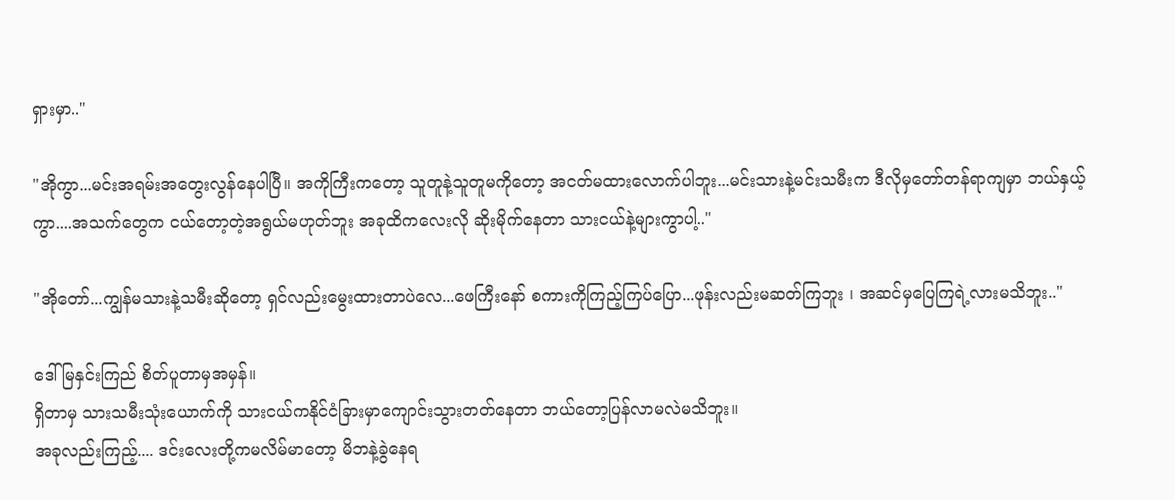ရှားမှာ.."

"အိုကွာ...မင်းအရမ်းအတွေးလွန်နေပါပြီ။ အကိုကြီးကတော့ သူတူနဲ့သူတူမကိုတော့ အငတ်မထားလောက်ပါဘူး...မင်းသားနဲ့မင်းသမီးက ဒီလိုမှတော်တန်ရာကျမှာ ဘယ်နှယ့်ကွာ....အသက်တွေက ငယ်တော့တဲ့အရွယ်မဟုတ်ဘူး အခုထိကလေးလို ဆိုးမိုက်နေတာ သားငယ်နဲ့များကွာပါ့.."

"အိုတော်...ကျွန်မသားနဲ့သမီးဆိုတော့ ရှင်လည်းမွေးထားတာပဲလေ...ဖေကြီးနော် စကားကိုကြည့်ကြပ်ပြော...ဖုန်းလည်းမဆတ်ကြဘူး ၊ အဆင်မှပြေကြရဲ့လားမသိဘူး.."

ဒေါ်မြနှင်းကြည် စိတ်ပူတာမှအမှန်။
ရှိတာမှ သားသမီးသုံးယောက်ကို သားငယ်ကနိုင်ငံခြားမှာကျောင်းသွားတတ်နေတာ ဘယ်တော့ပြန်လာမလဲမသိဘူး။
အခုလည်းကြည့်.... ဒင်းလေးတို့ကမလိမ်မာတော့ မိဘနဲ့ခွဲနေရ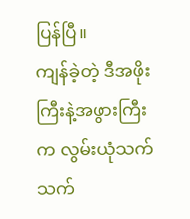ပြန်ပြီ။
ကျန်ခဲ့တဲ့ ဒီအဖိုးကြီးနဲ့အဖွားကြီးက လွမ်းယုံသက်သက်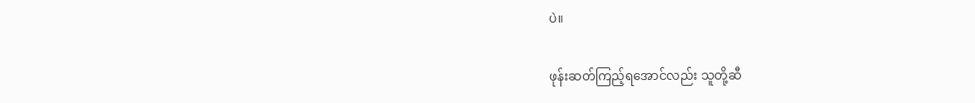ပဲ။

ဖုန်းဆတ်ကြည့်ရအောင်လည်း သူတို့ဆီ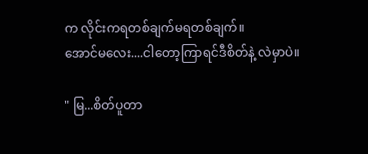က လိုင်းကရတစ်ချက်မရတစ်ချက်။
အောင်မလေး....ငါတော့ကြာရင်ဒီစိတ်နဲ့ လဲမှာပဲ။

" မြ...စိတ်ပူတာ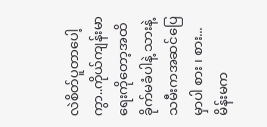လဲစိတ်ပူတာပေါ့ကွာ..ကိုယ်ကျန်းမာရေးကိုတော့အထိခိုက်မခံပါနဲ့ သားနဲ့သမီးကအဆင်ပြေမှာပါ စား ၊ စား...မိန်းမက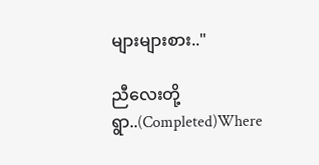များများစား.."

ညီလေးတို့ ရွာ..(Completed)Where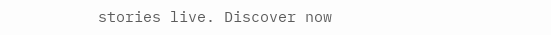stories live. Discover now